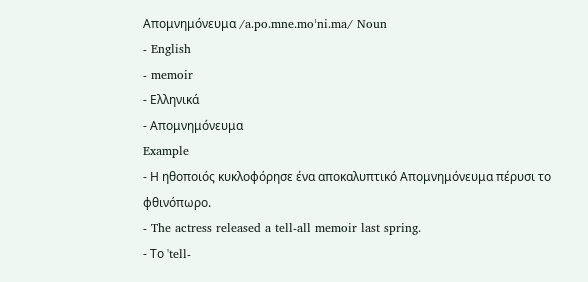Απομνημόνευμα /a.po.mne.moˈni.ma/ Noun
- English
- memoir
- Ελληνικά
- Απομνημόνευμα
Example
- Η ηθοποιός κυκλοφόρησε ένα αποκαλυπτικό Απομνημόνευμα πέρυσι το φθινόπωρο.
- The actress released a tell-all memoir last spring.
- Το 'tell-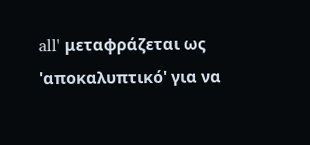all' μεταφράζεται ως 'αποκαλυπτικό' για να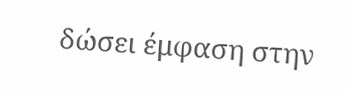δώσει έμφαση στην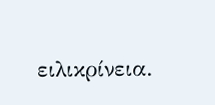ειλικρίνεια.